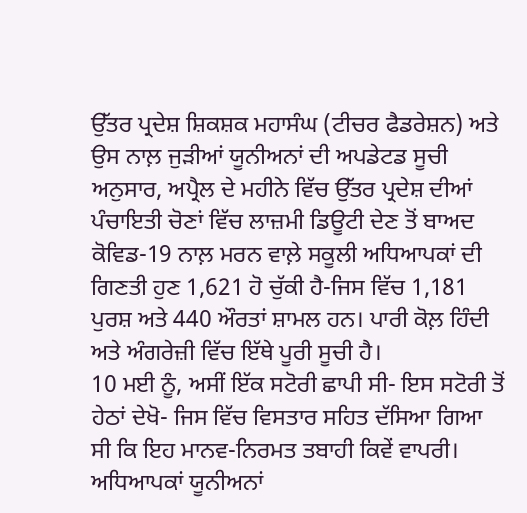ਉੱਤਰ ਪ੍ਰਦੇਸ਼ ਸ਼ਿਕਸ਼ਕ ਮਹਾਸੰਘ (ਟੀਚਰ ਫੈਡਰੇਸ਼ਨ) ਅਤੇ ਉਸ ਨਾਲ਼ ਜੁੜੀਆਂ ਯੂਨੀਅਨਾਂ ਦੀ ਅਪਡੇਟਡ ਸੂਚੀ ਅਨੁਸਾਰ, ਅਪ੍ਰੈਲ ਦੇ ਮਹੀਨੇ ਵਿੱਚ ਉੱਤਰ ਪ੍ਰਦੇਸ਼ ਦੀਆਂ ਪੰਚਾਇਤੀ ਚੋਣਾਂ ਵਿੱਚ ਲਾਜ਼ਮੀ ਡਿਊਟੀ ਦੇਣ ਤੋਂ ਬਾਅਦ ਕੋਵਿਡ-19 ਨਾਲ਼ ਮਰਨ ਵਾਲ਼ੇ ਸਕੂਲੀ ਅਧਿਆਪਕਾਂ ਦੀ ਗਿਣਤੀ ਹੁਣ 1,621 ਹੋ ਚੁੱਕੀ ਹੈ-ਜਿਸ ਵਿੱਚ 1,181 ਪੁਰਸ਼ ਅਤੇ 440 ਔਰਤਾਂ ਸ਼ਾਮਲ ਹਨ। ਪਾਰੀ ਕੋਲ਼ ਹਿੰਦੀ ਅਤੇ ਅੰਗਰੇਜ਼ੀ ਵਿੱਚ ਇੱਥੇ ਪੂਰੀ ਸੂਚੀ ਹੈ।
10 ਮਈ ਨੂੰ, ਅਸੀਂ ਇੱਕ ਸਟੋਰੀ ਛਾਪੀ ਸੀ- ਇਸ ਸਟੋਰੀ ਤੋਂ ਹੇਠਾਂ ਦੇਖੋ- ਜਿਸ ਵਿੱਚ ਵਿਸਤਾਰ ਸਹਿਤ ਦੱਸਿਆ ਗਿਆ ਸੀ ਕਿ ਇਹ ਮਾਨਵ-ਨਿਰਮਤ ਤਬਾਹੀ ਕਿਵੇਂ ਵਾਪਰੀ। ਅਧਿਆਪਕਾਂ ਯੂਨੀਅਨਾਂ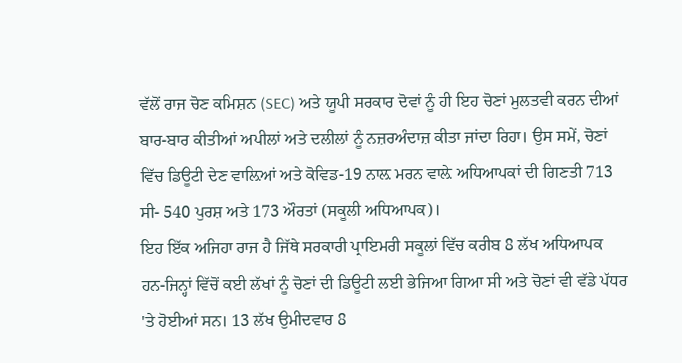ਵੱਲੋਂ ਰਾਜ ਚੋਣ ਕਮਿਸ਼ਨ (SEC) ਅਤੇ ਯੂਪੀ ਸਰਕਾਰ ਦੋਵਾਂ ਨੂੰ ਹੀ ਇਹ ਚੋਣਾਂ ਮੁਲਤਵੀ ਕਰਨ ਦੀਆਂ ਬਾਰ-ਬਾਰ ਕੀਤੀਆਂ ਅਪੀਲਾਂ ਅਤੇ ਦਲੀਲਾਂ ਨੂੰ ਨਜ਼ਰਅੰਦਾਜ਼ ਕੀਤਾ ਜਾਂਦਾ ਰਿਹਾ। ਉਸ ਸਮੇਂ, ਚੋਣਾਂ ਵਿੱਚ ਡਿਊਟੀ ਦੇਣ ਵਾਲ਼ਿਆਂ ਅਤੇ ਕੋਵਿਡ-19 ਨਾਲ਼ ਮਰਨ ਵਾਲ਼ੇ ਅਧਿਆਪਕਾਂ ਦੀ ਗਿਣਤੀ 713 ਸੀ- 540 ਪੁਰਸ਼ ਅਤੇ 173 ਔਰਤਾਂ (ਸਕੂਲੀ ਅਧਿਆਪਕ)।
ਇਹ ਇੱਕ ਅਜਿਹਾ ਰਾਜ ਹੈ ਜਿੱਥੇ ਸਰਕਾਰੀ ਪ੍ਰਾਇਮਰੀ ਸਕੂਲਾਂ ਵਿੱਚ ਕਰੀਬ 8 ਲੱਖ ਅਧਿਆਪਕ ਹਨ-ਜਿਨ੍ਹਾਂ ਵਿੱਚੋਂ ਕਈ ਲੱਖਾਂ ਨੂੰ ਚੋਣਾਂ ਦੀ ਡਿਊਟੀ ਲਈ ਭੇਜਿਆ ਗਿਆ ਸੀ ਅਤੇ ਚੋਣਾਂ ਵੀ ਵੱਡੇ ਪੱਧਰ 'ਤੇ ਹੋਈਆਂ ਸਨ। 13 ਲੱਖ ਉਮੀਦਵਾਰ 8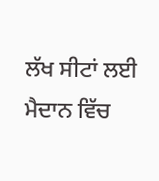ਲੱਖ ਸੀਟਾਂ ਲਈ ਮੈਦਾਨ ਵਿੱਚ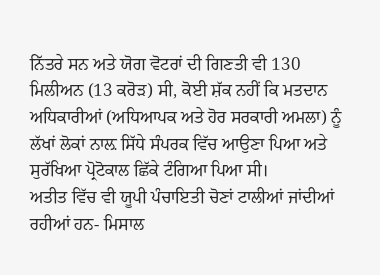ਨਿੱਤਰੇ ਸਨ ਅਤੇ ਯੋਗ ਵੋਟਰਾਂ ਦੀ ਗਿਣਤੀ ਵੀ 130 ਮਿਲੀਅਨ (13 ਕਰੋੜ) ਸੀ, ਕੋਈ ਸ਼ੱਕ ਨਹੀਂ ਕਿ ਮਤਦਾਨ ਅਧਿਕਾਰੀਆਂ (ਅਧਿਆਪਕ ਅਤੇ ਹੋਰ ਸਰਕਾਰੀ ਅਮਲਾ) ਨੂੰ ਲੱਖਾਂ ਲੋਕਾਂ ਨਾਲ਼ ਸਿੱਧੇ ਸੰਪਰਕ ਵਿੱਚ ਆਉਣਾ ਪਿਆ ਅਤੇ ਸੁਰੱਖਿਆ ਪ੍ਰੋਟੋਕਾਲ ਛਿੱਕੇ ਟੰਗਿਆ ਪਿਆ ਸੀ।
ਅਤੀਤ ਵਿੱਚ ਵੀ ਯੂਪੀ ਪੰਚਾਇਤੀ ਚੋਣਾਂ ਟਾਲੀਆਂ ਜਾਂਦੀਆਂ ਰਹੀਆਂ ਹਨ- ਮਿਸਾਲ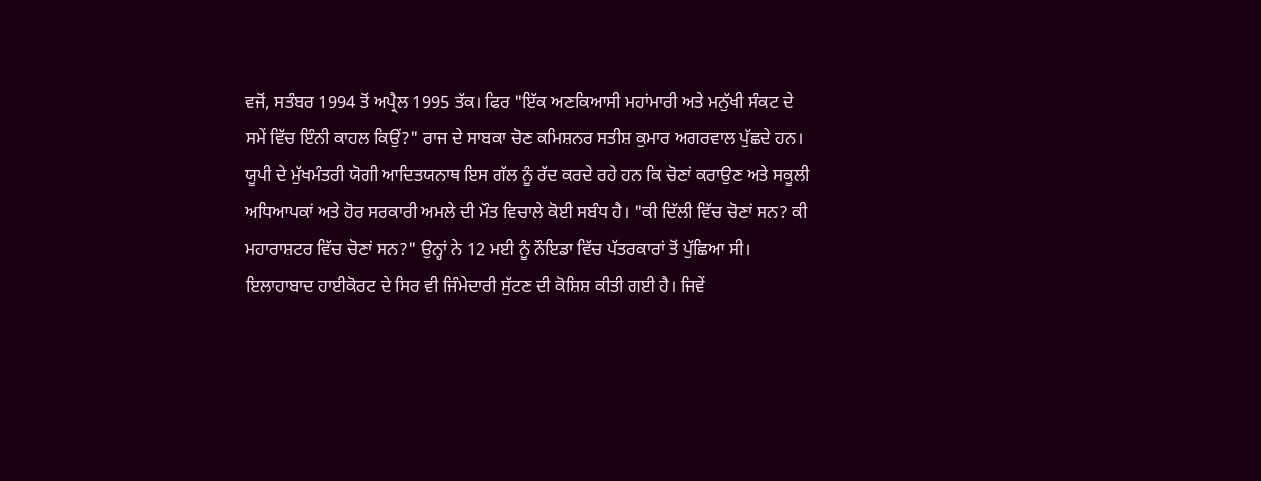ਵਜੋਂ, ਸਤੰਬਰ 1994 ਤੋਂ ਅਪ੍ਰੈਲ 1995 ਤੱਕ। ਫਿਰ "ਇੱਕ ਅਣਕਿਆਸੀ ਮਹਾਂਮਾਰੀ ਅਤੇ ਮਨੁੱਖੀ ਸੰਕਟ ਦੇ ਸਮੇਂ ਵਿੱਚ ਇੰਨੀ ਕਾਹਲ ਕਿਉਂ?" ਰਾਜ ਦੇ ਸਾਬਕਾ ਚੋਣ ਕਮਿਸ਼ਨਰ ਸਤੀਸ਼ ਕੁਮਾਰ ਅਗਰਵਾਲ ਪੁੱਛਦੇ ਹਨ।
ਯੂਪੀ ਦੇ ਮੁੱਖਮੰਤਰੀ ਯੋਗੀ ਆਦਿਤਯਨਾਥ ਇਸ ਗੱਲ ਨੂੰ ਰੱਦ ਕਰਦੇ ਰਹੇ ਹਨ ਕਿ ਚੋਣਾਂ ਕਰਾਉਣ ਅਤੇ ਸਕੂਲੀ ਅਧਿਆਪਕਾਂ ਅਤੇ ਹੋਰ ਸਰਕਾਰੀ ਅਮਲੇ ਦੀ ਮੌਤ ਵਿਚਾਲੇ ਕੋਈ ਸਬੰਧ ਹੈ। "ਕੀ ਦਿੱਲੀ ਵਿੱਚ ਚੋਣਾਂ ਸਨ? ਕੀ ਮਹਾਰਾਸ਼ਟਰ ਵਿੱਚ ਚੋਣਾਂ ਸਨ?" ਉਨ੍ਹਾਂ ਨੇ 12 ਮਈ ਨੂੰ ਨੌਇਡਾ ਵਿੱਚ ਪੱਤਰਕਾਰਾਂ ਤੋਂ ਪੁੱਛਿਆ ਸੀ। ਇਲਾਹਾਬਾਦ ਹਾਈਕੋਰਟ ਦੇ ਸਿਰ ਵੀ ਜਿੰਮੇਦਾਰੀ ਸੁੱਟਣ ਦੀ ਕੋਸ਼ਿਸ਼ ਕੀਤੀ ਗਈ ਹੈ। ਜਿਵੇਂ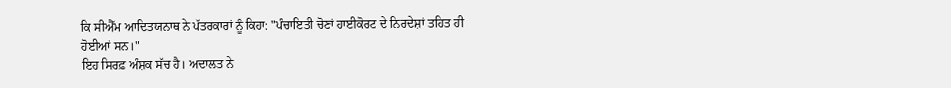ਕਿ ਸੀਐੱਮ ਆਦਿਤਯਨਾਥ ਨੇ ਪੱਤਰਕਾਰਾਂ ਨੂੰ ਕਿਹਾ: "ਪੰਚਾਇਤੀ ਚੋਣਾਂ ਹਾਈਕੋਰਟ ਦੇ ਨਿਰਦੇਸ਼ਾਂ ਤਹਿਤ ਹੀ ਹੋਈਆਂ ਸਨ।"
ਇਹ ਸਿਰਫ਼ ਅੰਸ਼ਕ ਸੱਚ ਹੈ। ਅਦਾਲਤ ਨੇ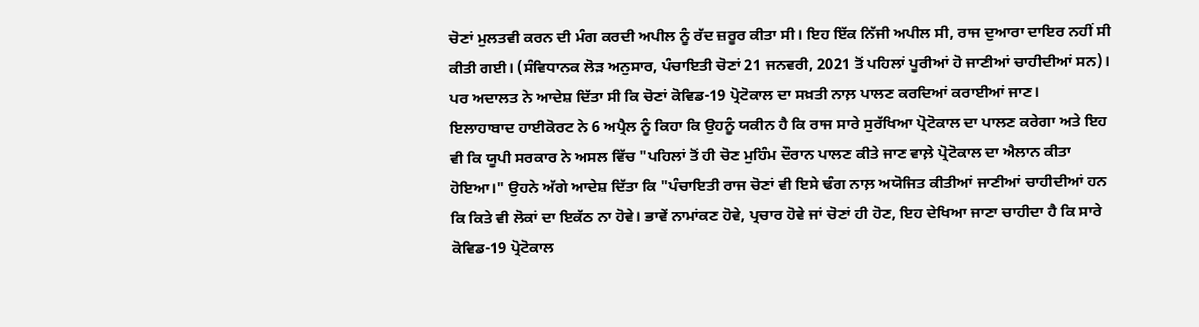ਚੋਣਾਂ ਮੁਲਤਵੀ ਕਰਨ ਦੀ ਮੰਗ ਕਰਦੀ ਅਪੀਲ ਨੂੰ ਰੱਦ ਜ਼ਰੂਰ ਕੀਤਾ ਸੀ। ਇਹ ਇੱਕ ਨਿੱਜੀ ਅਪੀਲ ਸੀ, ਰਾਜ ਦੁਆਰਾ ਦਾਇਰ ਨਹੀਂ ਸੀ ਕੀਤੀ ਗਈ। (ਸੰਵਿਧਾਨਕ ਲੋੜ ਅਨੁਸਾਰ, ਪੰਚਾਇਤੀ ਚੋਣਾਂ 21 ਜਨਵਰੀ, 2021 ਤੋਂ ਪਹਿਲਾਂ ਪੂਰੀਆਂ ਹੋ ਜਾਣੀਆਂ ਚਾਹੀਦੀਆਂ ਸਨ)। ਪਰ ਅਦਾਲਤ ਨੇ ਆਦੇਸ਼ ਦਿੱਤਾ ਸੀ ਕਿ ਚੋਣਾਂ ਕੋਵਿਡ-19 ਪ੍ਰੋਟੋਕਾਲ ਦਾ ਸਖ਼ਤੀ ਨਾਲ਼ ਪਾਲਣ ਕਰਦਿਆਂ ਕਰਾਈਆਂ ਜਾਣ।
ਇਲਾਹਾਬਾਦ ਹਾਈਕੋਰਟ ਨੇ 6 ਅਪ੍ਰੈਲ ਨੂੰ ਕਿਹਾ ਕਿ ਉਹਨੂੰ ਯਕੀਨ ਹੈ ਕਿ ਰਾਜ ਸਾਰੇ ਸੁਰੱਖਿਆ ਪ੍ਰੋਟੋਕਾਲ ਦਾ ਪਾਲਣ ਕਰੇਗਾ ਅਤੇ ਇਹ ਵੀ ਕਿ ਯੂਪੀ ਸਰਕਾਰ ਨੇ ਅਸਲ ਵਿੱਚ "ਪਹਿਲਾਂ ਤੋਂ ਹੀ ਚੋਣ ਮੁਹਿੰਮ ਦੌਰਾਨ ਪਾਲਣ ਕੀਤੇ ਜਾਣ ਵਾਲ਼ੇ ਪ੍ਰੋਟੋਕਾਲ ਦਾ ਐਲਾਨ ਕੀਤਾ ਹੋਇਆ।" ਉਹਨੇ ਅੱਗੇ ਆਦੇਸ਼ ਦਿੱਤਾ ਕਿ "ਪੰਚਾਇਤੀ ਰਾਜ ਚੋਣਾਂ ਵੀ ਇਸੇ ਢੰਗ ਨਾਲ਼ ਅਯੋਜਿਤ ਕੀਤੀਆਂ ਜਾਣੀਆਂ ਚਾਹੀਦੀਆਂ ਹਨ ਕਿ ਕਿਤੇ ਵੀ ਲੋਕਾਂ ਦਾ ਇਕੱਠ ਨਾ ਹੋਵੇ। ਭਾਵੇਂ ਨਾਮਾਂਕਣ ਹੋਵੇ, ਪ੍ਰਚਾਰ ਹੋਵੇ ਜਾਂ ਚੋਣਾਂ ਹੀ ਹੋਣ, ਇਹ ਦੇਖਿਆ ਜਾਣਾ ਚਾਹੀਦਾ ਹੈ ਕਿ ਸਾਰੇ ਕੋਵਿਡ-19 ਪ੍ਰੋਟੋਕਾਲ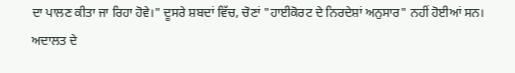ਦਾ ਪਾਲਣ ਕੀਤਾ ਜਾ ਰਿਹਾ ਹੋਵੇ।" ਦੂਸਰੇ ਸ਼ਬਦਾਂ ਵਿੱਚ, ਚੋਣਾਂ "ਹਾਈਕੋਰਟ ਦੇ ਨਿਰਦੇਸ਼ਾਂ ਅਨੁਸਾਰ" ਨਹੀਂ ਹੋਈਆਂ ਸਨ। ਅਦਾਲਤ ਦੇ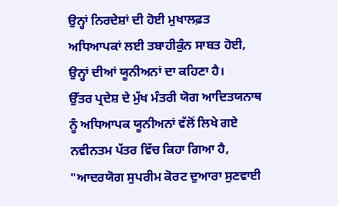ਉਨ੍ਹਾਂ ਨਿਰਦੇਸ਼ਾਂ ਦੀ ਹੋਈ ਮੁਖਾਲਫ਼ਤ ਅਧਿਆਪਕਾਂ ਲਈ ਤਬਾਹੀਕੁੰਨ ਸਾਬਤ ਹੋਈ, ਉਨ੍ਹਾਂ ਦੀਆਂ ਯੂਨੀਅਨਾਂ ਦਾ ਕਹਿਣਾ ਹੈ।
ਉੱਤਰ ਪ੍ਰਦੇਸ਼ ਦੇ ਮੁੱਖ ਮੰਤਰੀ ਯੋਗ ਆਦਿਤਯਨਾਥ ਨੂੰ ਅਧਿਆਪਕ ਯੂਨੀਅਨਾਂ ਵੱਲੋਂ ਲਿਖੇ ਗਏ ਨਵੀਨਤਮ ਪੱਤਰ ਵਿੱਚ ਕਿਹਾ ਗਿਆ ਹੈ, "ਆਦਰਯੋਗ ਸੁਪਰੀਮ ਕੋਰਟ ਦੁਆਰਾ ਸੁਣਵਾਈ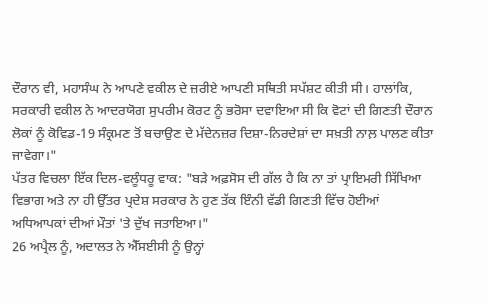ਦੌਰਾਨ ਵੀ, ਮਹਾਸੰਘ ਨੇ ਆਪਣੇ ਵਕੀਲ ਦੇ ਜ਼ਰੀਏ ਆਪਣੀ ਸਥਿਤੀ ਸਪੱਸ਼ਟ ਕੀਤੀ ਸੀ। ਹਾਲਾਂਕਿ, ਸਰਕਾਰੀ ਵਕੀਲ ਨੇ ਆਦਰਯੋਗ ਸੁਪਰੀਮ ਕੋਰਟ ਨੂੰ ਭਰੋਸਾ ਦਵਾਇਆ ਸੀ ਕਿ ਵੋਟਾਂ ਦੀ ਗਿਣਤੀ ਦੌਰਾਨ ਲੋਕਾਂ ਨੂੰ ਕੋਵਿਡ-19 ਸੰਕ੍ਰਮਣ ਤੋਂ ਬਚਾਉਣ ਦੇ ਮੱਦੇਨਜ਼ਰ ਦਿਸ਼ਾ-ਨਿਰਦੇਸ਼ਾਂ ਦਾ ਸਖ਼ਤੀ ਨਾਲ਼ ਪਾਲਣ ਕੀਤਾ ਜਾਵੇਗਾ।"
ਪੱਤਰ ਵਿਚਲਾ ਇੱਕ ਦਿਲ-ਵਲੂੰਧਰੂ ਵਾਕ: "ਬੜੇ ਅਫ਼ਸੋਸ ਦੀ ਗੱਲ ਹੈ ਕਿ ਨਾ ਤਾਂ ਪ੍ਰਾਇਮਰੀ ਸਿੱਖਿਆ ਵਿਭਾਗ ਅਤੇ ਨਾ ਹੀ ਉੱਤਰ ਪ੍ਰਦੇਸ਼ ਸਰਕਾਰ ਨੇ ਹੁਣ ਤੱਕ ਇੰਨੀ ਵੱਡੀ ਗਿਣਤੀ ਵਿੱਚ ਹੋਈਆਂ ਅਧਿਆਪਕਾਂ ਦੀਆਂ ਮੌਤਾਂ 'ਤੇ ਦੁੱਖ ਜਤਾਇਆ।"
26 ਅਪ੍ਰੈਲ ਨੂੰ, ਅਦਾਲਤ ਨੇ ਐੱਸਈਸੀ ਨੂੰ ਉਨ੍ਹਾਂ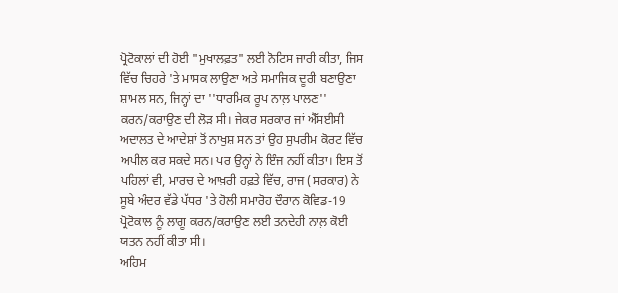ਪ੍ਰੋਟੋਕਾਲਾਂ ਦੀ ਹੋਈ "ਮੁਖਾਲਫ਼ਤ" ਲਈ ਨੋਟਿਸ ਜਾਰੀ ਕੀਤਾ, ਜਿਸ ਵਿੱਚ ਚਿਹਰੇ 'ਤੇ ਮਾਸਕ ਲਾਉਣਾ ਅਤੇ ਸਮਾਜਿਕ ਦੂਰੀ ਬਣਾਉਣਾ ਸ਼ਾਮਲ ਸਨ, ਜਿਨ੍ਹਾਂ ਦਾ ''ਧਾਰਮਿਕ ਰੂਪ ਨਾਲ਼ ਪਾਲਣ'' ਕਰਨ/ਕਰਾਉਣ ਦੀ ਲੋੜ ਸੀ। ਜੇਕਰ ਸਰਕਾਰ ਜਾਂ ਐੱਸਈਸੀ ਅਦਾਲਤ ਦੇ ਆਦੇਸ਼ਾਂ ਤੋਂ ਨਾਖੁਸ਼ ਸਨ ਤਾਂ ਉਹ ਸੁਪਰੀਮ ਕੋਰਟ ਵਿੱਚ ਅਪੀਲ ਕਰ ਸਕਦੇ ਸਨ। ਪਰ ਉਨ੍ਹਾਂ ਨੇ ਇੰਜ ਨਹੀਂ ਕੀਤਾ। ਇਸ ਤੋਂ ਪਹਿਲਾਂ ਵੀ, ਮਾਰਚ ਦੇ ਆਖ਼ਰੀ ਹਫ਼ਤੇ ਵਿੱਚ, ਰਾਜ (ਸਰਕਾਰ) ਨੇ ਸੂਬੇ ਅੰਦਰ ਵੱਡੇ ਪੱਧਰ 'ਤੇ ਹੋਲੀ ਸਮਾਰੋਹ ਦੌਰਾਨ ਕੋਵਿਡ-19 ਪ੍ਰੋਟੋਕਾਲ ਨੂੰ ਲਾਗੂ ਕਰਨ/ਕਰਾਉਣ ਲਈ ਤਨਦੇਹੀ ਨਾਲ਼ ਕੋਈ ਯਤਨ ਨਹੀਂ ਕੀਤਾ ਸੀ।
ਅਹਿਮ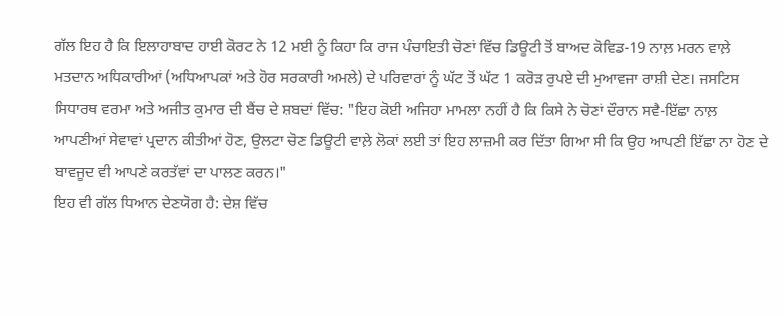ਗੱਲ ਇਹ ਹੈ ਕਿ ਇਲਾਹਾਬਾਦ ਹਾਈ ਕੋਰਟ ਨੇ 12 ਮਈ ਨੂੰ ਕਿਹਾ ਕਿ ਰਾਜ ਪੰਚਾਇਤੀ ਚੋਣਾਂ ਵਿੱਚ ਡਿਊਟੀ ਤੋਂ ਬਾਅਦ ਕੋਵਿਡ-19 ਨਾਲ਼ ਮਰਨ ਵਾਲ਼ੇ ਮਤਦਾਨ ਅਧਿਕਾਰੀਆਂ (ਅਧਿਆਪਕਾਂ ਅਤੇ ਹੋਰ ਸਰਕਾਰੀ ਅਮਲੇ) ਦੇ ਪਰਿਵਾਰਾਂ ਨੂੰ ਘੱਟ ਤੋਂ ਘੱਟ 1 ਕਰੋੜ ਰੁਪਏ ਦੀ ਮੁਆਵਜਾ ਰਾਸ਼ੀ ਦੇਣ। ਜਸਟਿਸ ਸਿਧਾਰਥ ਵਰਮਾ ਅਤੇ ਅਜੀਤ ਕੁਮਾਰ ਦੀ ਬੈਂਚ ਦੇ ਸ਼ਬਦਾਂ ਵਿੱਚ: "ਇਹ ਕੋਈ ਅਜਿਹਾ ਮਾਮਲਾ ਨਹੀਂ ਹੈ ਕਿ ਕਿਸੇ ਨੇ ਚੋਣਾਂ ਦੌਰਾਨ ਸਵੈ-ਇੱਛਾ ਨਾਲ਼ ਆਪਣੀਆਂ ਸੇਵਾਵਾਂ ਪ੍ਰਦਾਨ ਕੀਤੀਆਂ ਹੋਣ, ਉਲਟਾ ਚੋਣ ਡਿਊਟੀ ਵਾਲ਼ੇ ਲੋਕਾਂ ਲਈ ਤਾਂ ਇਹ ਲਾਜ਼ਮੀ ਕਰ ਦਿੱਤਾ ਗਿਆ ਸੀ ਕਿ ਉਹ ਆਪਣੀ ਇੱਛਾ ਨਾ ਹੋਣ ਦੇ ਬਾਵਜੂਦ ਵੀ ਆਪਣੇ ਕਰਤੱਵਾਂ ਦਾ ਪਾਲਣ ਕਰਨ।"
ਇਹ ਵੀ ਗੱਲ ਧਿਆਨ ਦੇਣਯੋਗ ਹੈ: ਦੇਸ਼ ਵਿੱਚ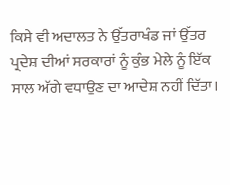ਕਿਸੇ ਵੀ ਅਦਾਲਤ ਨੇ ਉੱਤਰਾਖੰਡ ਜਾਂ ਉੱਤਰ ਪ੍ਰਦੇਸ਼ ਦੀਆਂ ਸਰਕਾਰਾਂ ਨੂੰ ਕੁੰਭ ਮੇਲੇ ਨੂੰ ਇੱਕ ਸਾਲ ਅੱਗੇ ਵਧਾਉਣ ਦਾ ਆਦੇਸ਼ ਨਹੀਂ ਦਿੱਤਾ।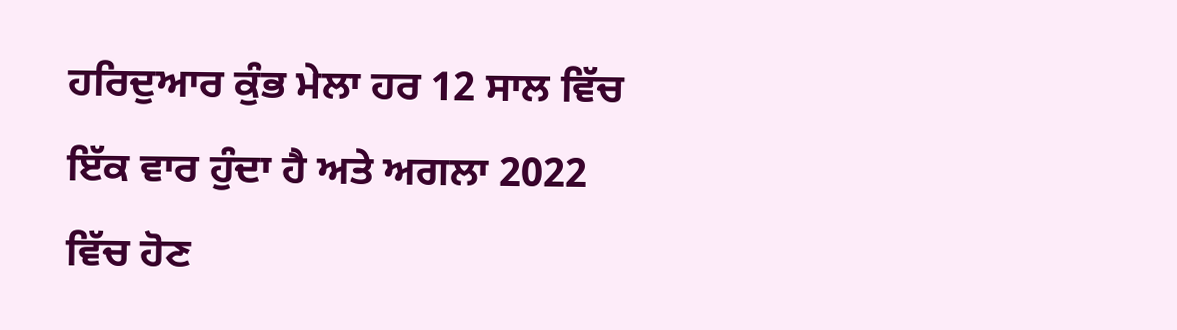ਹਰਿਦੁਆਰ ਕੁੰਭ ਮੇਲਾ ਹਰ 12 ਸਾਲ ਵਿੱਚ ਇੱਕ ਵਾਰ ਹੁੰਦਾ ਹੈ ਅਤੇ ਅਗਲਾ 2022 ਵਿੱਚ ਹੋਣ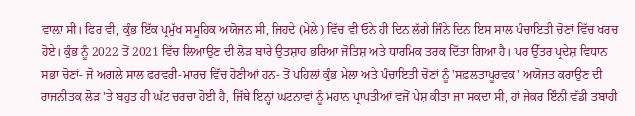ਵਾਲ਼ਾ ਸੀ। ਫਿਰ ਵੀ, ਕੁੰਭ ਇੱਕ ਪ੍ਰਮੁੱਖ ਸਮੂਹਿਕ ਅਯੋਜਨ ਸੀ, ਜਿਹਦੇ (ਮੇਲੇ) ਵਿੱਚ ਵੀ ਓਨੇ ਹੀ ਦਿਨ ਲੱਗੇ ਜਿੰਨੇ ਦਿਨ ਇਸ ਸਾਲ ਪੰਚਾਇਤੀ ਚੋਣਾਂ ਵਿੱਚ ਖਰਚ ਹੋਏ। ਕੁੰਭ ਨੂੰ 2022 ਤੋਂ 2021 ਵਿੱਚ ਲਿਆਉਣ ਦੀ ਲੋੜ ਬਾਰੇ ਉਤਸ਼ਾਹ ਭਰਿਆ ਜੋਤਿਸ਼ ਅਤੇ ਧਾਰਮਿਕ ਤਰਕ ਦਿੱਤਾ ਗਿਆ ਹੈ। ਪਰ ਉੱਤਰ ਪ੍ਰਦੇਸ਼ ਵਿਧਾਨ ਸਭਾ ਚੋਣਾਂ- ਜੋ ਅਗਲੇ ਸਾਲ ਫਰਵਰੀ-ਮਾਰਚ ਵਿੱਚ ਹੋਣੀਆਂ ਹਨ- ਤੋਂ ਪਹਿਲਾਂ ਕੁੰਭ ਮੇਲਾ ਅਤੇ ਪੰਚਾਇਤੀ ਚੋਣਾਂ ਨੂੰ 'ਸਫ਼ਲਤਾਪੂਰਵਕ' ਅਯੋਜਤ ਕਰਾਉਣ ਦੀ ਰਾਜਨੀਤਕ ਲੋੜ 'ਤੇ ਬਹੁਤ ਹੀ ਘੱਟ ਚਰਚਾ ਹੋਈ ਹੈ, ਜਿੱਥੇ ਇਨ੍ਹਾਂ ਘਟਨਾਵਾਂ ਨੂੰ ਮਹਾਨ ਪ੍ਰਾਪਤੀਆਂ ਵਜੋਂ ਪੇਸ਼ ਕੀਤਾ ਜਾ ਸਕਦਾ ਸੀ, ਹਾਂ ਜੇਕਰ ਇੰਨੀ ਵੱਡੀ ਤਬਾਹੀ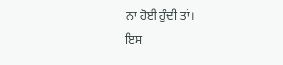ਨਾ ਹੋਈ ਹੁੰਦੀ ਤਾਂ।
ਇਸ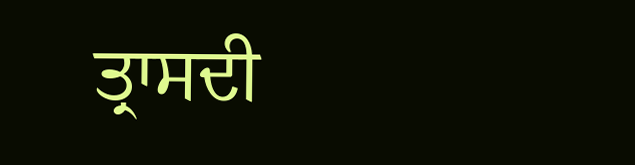ਤ੍ਰਾਸਦੀ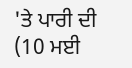'ਤੇ ਪਾਰੀ ਦੀ (10 ਮਈ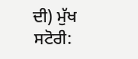ਦੀ) ਮੁੱਖ ਸਟੋਰੀ: